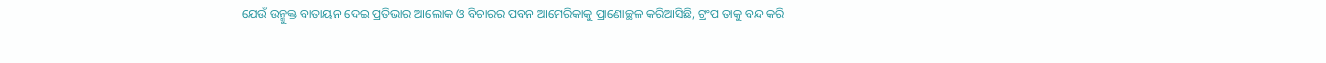ଯେଉଁ ଉନ୍ମୁକ୍ତ ବାତାୟନ ଦେଇ ପ୍ରତିଭାର ଆଲୋକ ଓ ବିଚାରର ପବନ ଆମେରିକାକୁ ପ୍ରାଣୋଚ୍ଛଳ କରିଆସିଛି, ଟ୍ରଂପ ତାକୁ ବନ୍ଦ କରି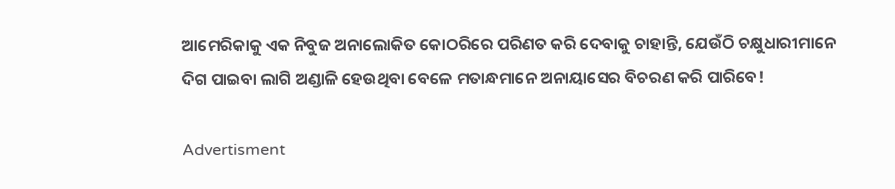ଆମେରିକାକୁ ଏକ ନିବୁଜ ଅନାଲୋକିତ କୋଠରିରେ ପରିଣତ କରି ଦେବାକୁ ଚାହାନ୍ତି, ଯେଉଁଠି ଚକ୍ଷୁଧାରୀମାନେ ଦିଗ ପାଇବା ଲାଗି ଅଣ୍ଡାଳି ହେଉଥିବା ବେଳେ ମତାନ୍ଧମାନେ ଅନାୟାସ‌େର ବିଚରଣ କରି ପାରିବେ!

Advertisment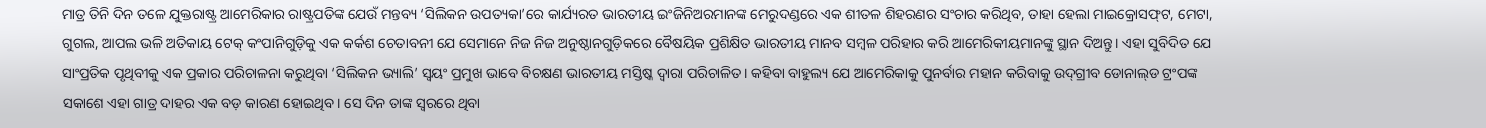ମାତ୍ର ତିନି ଦିନ ତଳେ ଯୁକ୍ତରାଷ୍ଟ୍ର ଆମେରିକାର ରାଷ୍ଟ୍ରପତିଙ୍କ ଯେଉଁ ମନ୍ତବ୍ୟ ‘ସିଲିକନ ଉପତ୍ୟକା’ରେ କାର୍ଯ୍ୟରତ ଭାରତୀୟ ଇଂଜିନିଅରମାନଙ୍କ ମେରୁଦଣ୍ଡରେ ଏକ ଶୀତଳ ଶିହରଣର ସଂଚାର କରିଥିବ, ତାହା ହେଲା ମାଇକ୍ରୋସଫ୍‌ଟ, ମେଟା, ଗୁଗଲ, ଆପଲ ଭଳି ଅତିକାୟ ଟେକ୍‌ କଂପାନିଗୁଡ଼ିକୁ ଏକ କର୍କଶ ଚେତାବନୀ ଯେ ସେମାନେ ନିଜ ନିଜ ଅନୁଷ୍ଠାନଗୁଡ଼ିକରେ ବୈଷୟିକ ପ୍ରଶିକ୍ଷିତ ଭାରତୀୟ ମାନବ ସମ୍ବଳ ପରିହାର କରି ଆମେରିକୀୟମାନଙ୍କୁ ସ୍ଥାନ ଦିଅନ୍ତୁ। ଏହା ସୁବିଦିତ ଯେ ସାଂପ୍ରତିକ ପୃଥିବୀକୁ ଏକ ପ୍ରକାର ପରିଚାଳନା କରୁଥିବା ‘ସିଲିକନ ଭ୍ୟାଲି’ ସ୍ବୟଂ ପ୍ରମୁଖ ଭାବେ ବିଚକ୍ଷଣ ଭାରତୀୟ ମସ୍ତିଷ୍କ ଦ୍ବାରା ପରିଚାଳିତ। କହିବା ବାହୁଲ୍ୟ ଯେ ଆମେରିକାକୁ ପୁନର୍ବାର ମହାନ କରିବାକୁ ଉଦ୍‌ଗ୍ରୀବ ଡୋନାଲ୍‌ଡ ଟ୍ରଂପଙ୍କ ସକାଶେ ଏହା ଗାତ୍ର ଦାହର ଏକ ବଡ଼ କାରଣ ହୋଇଥିବ। ସେ ଦିନ ତାଙ୍କ ସ୍ବରରେ ଥିବା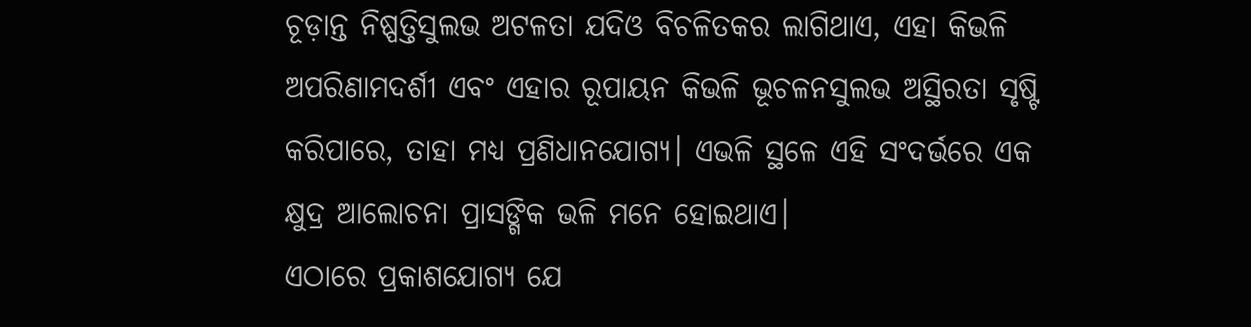ଚୂଡ଼ାନ୍ତ ନିଷ୍ପତ୍ତିସୁଲଭ ଅଟଳତା ଯଦିଓ ବିଚଳିତକର ଲାଗିଥାଏ, ଏହା କିଭଳି ଅପରିଣାମଦର୍ଶୀ ଏବଂ ଏହାର ରୂପାୟନ କିଭଳି ଭୂଚଳନସୁଲଭ ଅସ୍ଥିରତା ସୃଷ୍ଟି କରିପାରେ, ତାହା ମଧ୍ୟ ପ୍ରଣିଧାନଯୋଗ୍ୟ। ଏଭଳି ସ୍ଥଳେ ଏହି ସଂଦର୍ଭରେ ଏକ କ୍ଷୁଦ୍ର ଆଲୋଚନା ପ୍ରାସଙ୍ଗିକ ଭଳି ମନେ ହୋଇଥାଏ।
ଏଠାରେ ପ୍ରକାଶଯୋଗ୍ୟ ଯେ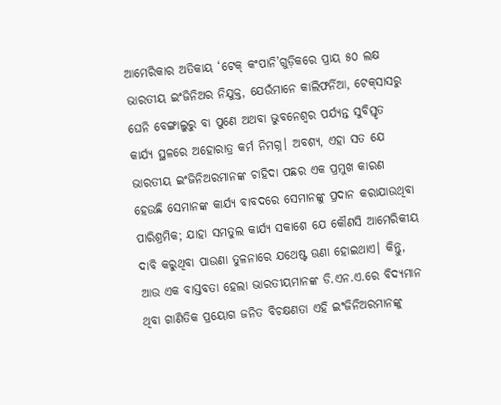ଆମେରିକାର ଅତିକାୟ ‘ଟେକ୍‌ କଂପାନି’ଗୁଡ଼ିକରେ ପ୍ରାୟ ୫୦ ଲକ୍ଷ ଭାରତୀୟ ଇଂଜିନିଅର ନିଯୁକ୍ତ, ଯେଉଁମାନେ କାଲିଫର୍ନିଆ, ଟେକ୍‌ସାସରୁ ଘେନି ବେଙ୍ଗାଲୁରୁ ବା ପୁଣେ ଅଥବା ଭୁବନେଶ୍ବର ପର୍ଯ୍ୟନ୍ତ ସୁବିସ୍ତୃତ କାର୍ଯ୍ୟ ସ୍ଥଳରେ ଅହୋରାତ୍ର କର୍ମ ନିମଗ୍ନ। ଅବଶ୍ୟ, ଏହା ସତ ଯେ ଭାରତୀୟ ଇଂଜିନିଅରମାନଙ୍କ ଚାହିଦା ପଛର ଏକ ପ୍ରମୁଖ କାରଣ ହେଉଛି ସେମାନଙ୍କ କାର୍ଯ୍ୟ ବାବଦରେ ସେମାନଙ୍କୁ ପ୍ରଦାନ କରାଯାଉଥିବା ପାରିଶ୍ରମିକ; ଯାହା ସମତୁଲ କାର୍ଯ୍ୟ ସକାଶେ ଯେ କୌଣସି ଆମେରିକୀୟ ଦାବି କରୁଥିବା ପାଉଣା ତୁଳନାରେ ଯଥେଷ୍ଟ ଊଣା ହୋଇଥାଏ। କିନ୍ତୁ, ଆଉ ଏକ ବାସ୍ତବତା ହେଲା ଭାରତୀୟମାନଙ୍କ ଡି.ଏନ.ଏ.ରେ ବିଦ୍ୟମାନ ଥିବା ଗାଣିତିକ ପ୍ରୟୋଗ ଜନିତ ବିଚକ୍ଷଣତା ଏହି ଇଂଜିନିଅରମାନଙ୍କୁ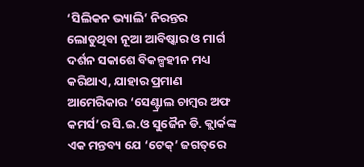‘ସିଲିକନ ଭ୍ୟାଲି’ ନିରନ୍ତର ଲୋଡୁଥିବା ନୂଆ‌ ଆବିଷ୍କାର ଓ ମାର୍ଗ ଦର୍ଶନ ସକାଶେ ବିକଳ୍ପହୀନ ମଧ୍ୟ କରିଥାଏ, ଯାହାର ପ୍ରମାଣ ଆମେରିକାର ‘ସେଣ୍ଟ୍ରାଲ ଚାମ୍ବର ଅଫ କମର୍ସ’ର ସି.ଇ.ଓ ସୁଜୈନ ଡି. କ୍ଲାର୍କଙ୍କ ଏକ ମନ୍ତବ୍ୟ ଯେ ‘ଟେକ୍‌’ ଜଗତ୍‌ରେ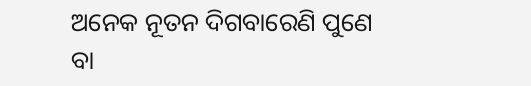ଅନେକ ନୂତନ ଦିଗବାରେଣି ପୁଣେ ବା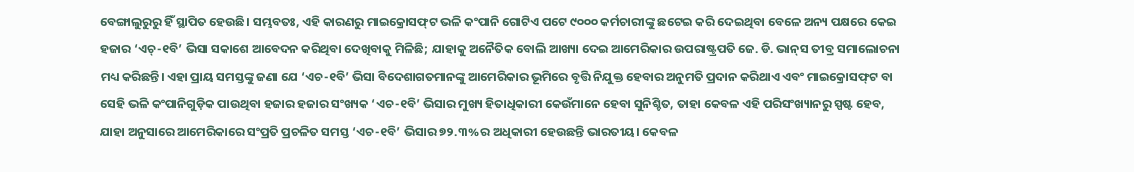ବେଙ୍ଗାଲୁରୁରୁ ହିଁ ସ୍ଥାପିତ ହେଉଛି। ସମ୍ଭବତଃ, ଏହି କାରଣରୁ ମାଇକ୍ରୋସଫ୍‌ଟ ଭଳି କଂପାନି ଗୋଟିଏ ପଟେ ୯୦୦୦ କର୍ମଚାରୀଙ୍କୁ ଛଟେଇ କରି ଦେଇଥିବା ବେଳେ ଅନ୍ୟ ପକ୍ଷରେ କେଇ ହଜାର ‘ଏଚ୍‌-୧ବି’ ଭିସା‌ ସକାଶେ ଆବେଦନ କରିଥିବା ଦେଖିବାକୁ ମିଳିଛି; ଯାହାକୁ ଅନୈତିକ ବୋଲି ଆଖ୍ୟା ଦେଇ ଆମେରିକାର ଉପରାଷ୍ଟ୍ରପତି ଜେ. ଡି. ଭାନ୍‌ସ ତୀବ୍ର ସମାଲୋଚନା ମଧ୍ୟ କରିଛନ୍ତି। ଏହା ପ୍ରାୟ ସମସ୍ତଙ୍କୁ ଜଣା ଯେ ‘ଏଚ-୧ବି’ ଭିସା ବିଦେଶାଗତମାନଙ୍କୁ ଆମେରିକାର ଭୂମିରେ ବୃତ୍ତି ନିଯୁକ୍ତ ହେବାର ଅନୁମତି ପ୍ରଦାନ କରିଥାଏ ଏବଂ ମାଇକ୍ରୋସଫ୍‌ଟ ବା ସେହି ଭଳି କଂପାନିଗୁଡ଼ିକ ପାଉଥିବା ହଜାର ହଜାର ସଂଖ୍ୟକ ‘ଏଚ-୧ବି’ ଭିସାର ମୁଖ୍ୟ ହିତାଧିକାରୀ କେଉଁମାନେ ହେବା ସୁନିଶ୍ଚିତ, ତାହା କେବଳ ଏହି ପରିସଂଖ୍ୟାନରୁ ସ୍ପଷ୍ଟ ହେବ, ଯାହା ଅନୁସାରେ ଆମେରିକାରେ ସଂପ୍ରତି ପ୍ରଚଳିତ ସମସ୍ତ ‘ଏଚ-୧ବି’ ଭିସାର ୭୨.୩%ର ଅଧିକାରୀ ହେଉଛନ୍ତି ଭାରତୀୟ। କେବଳ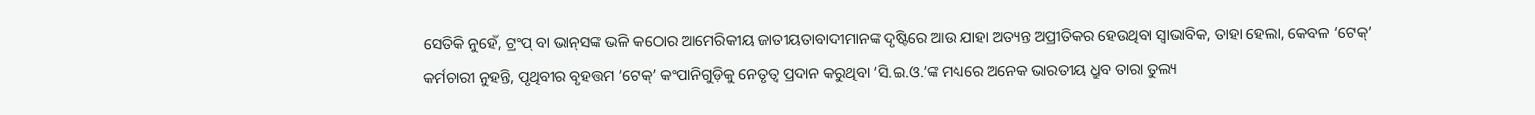ସେତିକି ନୁହେଁ, ଟ୍ରଂପ୍‌ ବା ଭାନ୍‌ସଙ୍କ ଭଳି କଠୋର ଆମେରିକୀୟ ଜାତୀୟତାବାଦୀମାନଙ୍କ ଦୃଷ୍ଟିରେ ଆଉ ଯାହା ଅତ୍ୟନ୍ତ ଅପ୍ରୀତିକର ହେଉଥିବା ସ୍ବାଭାବିକ, ତାହା ହେଲା, କେବଳ ‘ଟେକ୍’ କର୍ମଚାରୀ ନୁହନ୍ତି, ପୃଥିବୀର ବୃହତ୍ତମ ‘ଟେକ୍‌’ କଂପାନିଗୁଡ଼ିକୁ ନେତୃତ୍ବ ପ୍ରଦାନ କରୁଥିବା ‘ସି.ଇ.ଓ.’ଙ୍କ ମଧ୍ୟରେ ଅନେକ ଭାରତୀୟ ଧ୍ରୁବ ତାରା ତୁଲ୍ୟ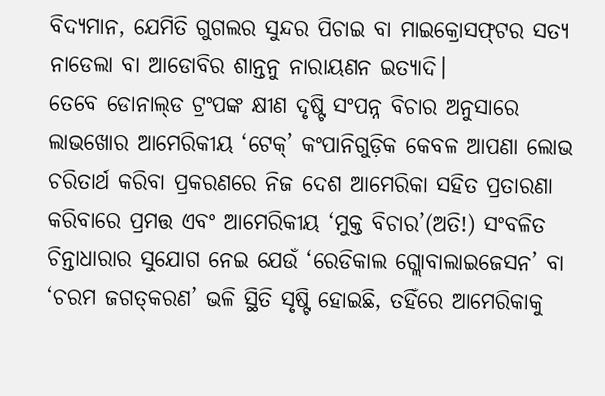ବିଦ୍ୟମାନ, ଯେମିତି ଗୁଗଲର ସୁନ୍ଦର ପିଚାଇ ବା ମାଇକ୍ରୋସଫ୍‌ଟର ସତ୍ୟ ନାଡେଲା ବା ଆଡୋବିର ଶାନ୍ତନୁ ନାରାୟଣନ ଇତ୍ୟାଦି।
ତେବେ ଡୋନାଲ୍‌ଡ ଟ୍ରଂପଙ୍କ କ୍ଷୀଣ ଦୃଷ୍ଟି ସଂପନ୍ନ ବିଚାର ଅନୁସାରେ ଲାଭଖୋର ଆମେରିକୀୟ ‘ଟେକ୍‌’ କଂପାନିଗୁଡ଼ିକ କେବଳ ଆପଣା ଲୋଭ ଚରିତାର୍ଥ କରିବା ପ୍ରକରଣରେ ନିଜ ଦେଶ ଆମେରିକା ସହିତ ପ୍ରତାରଣା କରିବାରେ ପ୍ରମତ୍ତ ଏବଂ ଆମେରିକୀୟ ‘ମୁକ୍ତ ବିଚାର’(ଅତି!) ସଂବଳିତ ଚିନ୍ତାଧାରାର ସୁଯୋଗ ନେଇ ଯେଉଁ ‘ରେଡିକାଲ ଗ୍ଲୋବାଲାଇଜେସନ’ ବା ‘ଚରମ ଜଗତ୍‌କରଣ’ ଭଳି ସ୍ଥିତି ସୃଷ୍ଟି ହୋଇଛି, ତହିଁରେ ଆମେରିକାକୁ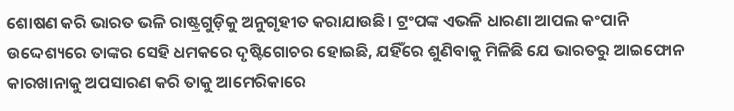ଶୋଷଣ କରି ଭାରତ ଭଳି ରାଷ୍ଟ୍ରଗୁଡ଼ିକୁ ଅନୁଗୃହୀତ କରାଯାଉଛି। ଟ୍ରଂପଙ୍କ ଏଭଳି ଧାରଣା ଆପଲ କଂପାନି ଉଦ୍ଦେଶ୍ୟରେ ତାଙ୍କର ସେହି ଧମକରେ ଦୃଷ୍ଟିଗୋଚର ହୋଇଛି, ଯହିଁରେ ଶୁଣିବାକୁ ମିଳିଛି ଯେ ଭାରତରୁ ଆଇଫୋନ କାରଖାନାକୁ ଅପସାରଣ କରି ତାକୁ ଆମେରିକାରେ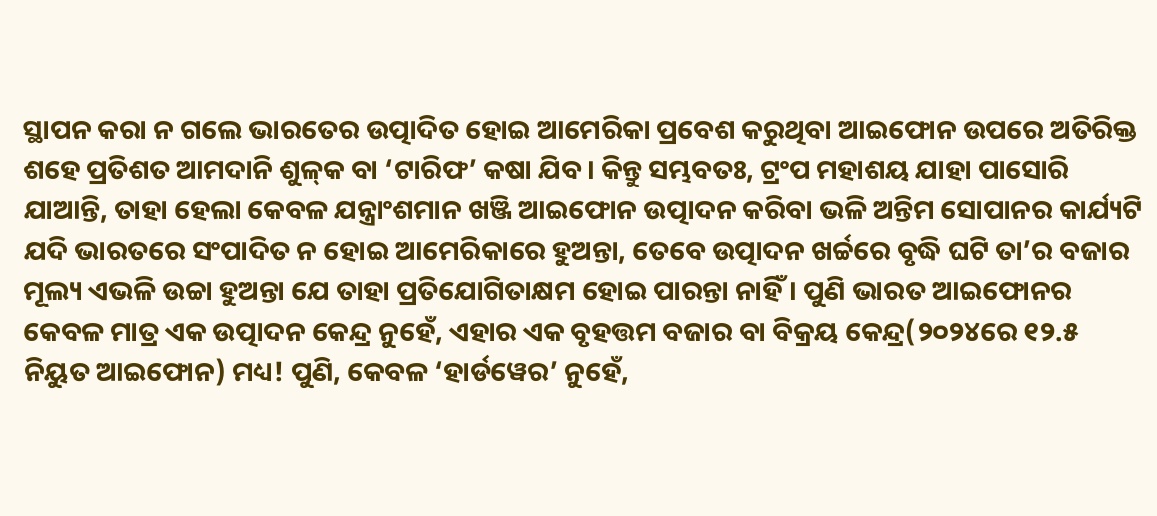ସ୍ଥାପନ କରା ନ ଗଲେ ଭାରତ‌େର ଉତ୍ପାଦିତ ହୋଇ ଆମେରିକା ପ୍ରବେଶ କରୁଥିବା ଆଇଫୋନ ଉପରେ ଅତିରିକ୍ତ ଶହେ ପ୍ରତିଶତ ଆମଦାନି ଶୁଳ୍‌କ ବା ‘ଟାରିଫ’ କଷା ଯିବ। କିନ୍ତୁ ସମ୍ଭବତଃ, ଟ୍ରଂପ ମହାଶୟ ଯାହା ପାସୋରି ଯାଆନ୍ତି, ତାହା ହେଲା କେବଳ ଯନ୍ତ୍ରାଂଶମାନ ଖଞ୍ଜି ଆଇଫୋନ ଉତ୍ପାଦନ କରିବା ଭଳି ଅନ୍ତିମ ସୋପାନର କାର୍ଯ୍ୟଟି ଯଦି ଭାରତରେ ସଂପାଦିତ ନ ହୋଇ ଆମେରିକାରେ ହୁଅନ୍ତା, ତେବେ ଉତ୍ପାଦନ ଖର୍ଚ୍ଚରେ ବୃଦ୍ଧି ଘଟି ତା’ର ବଜାର ମୂଲ୍ୟ ଏଭଳି ଉଚ୍ଚା ହୁଅନ୍ତା ଯେ ତାହା ପ୍ରତିଯୋଗିତାକ୍ଷମ ହୋଇ ପାରନ୍ତା ନାହିଁ। ପୁଣି ଭାରତ ଆଇଫୋନର କେବଳ ମାତ୍ର ଏକ ଉତ୍ପାଦନ କେନ୍ଦ୍ର ନୁହେଁ, ଏହାର ଏକ ବୃହତ୍ତମ ବଜାର ବା ବିକ୍ରୟ କେନ୍ଦ୍ର(୨୦୨୪ରେ ୧୨.୫ ନିୟୁତ ଆଇଫୋନ) ମଧ୍ୟ! ପୁଣି, କେବଳ ‘ହାର୍ଡୱେର’ ନୁହେଁ,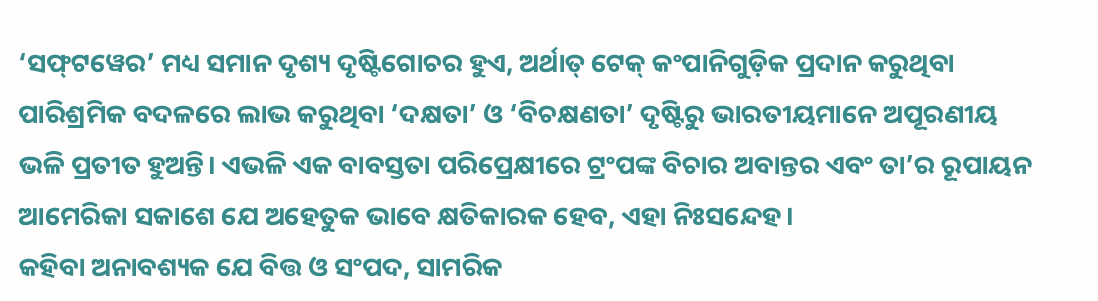‘ସଫ୍‌ଟୱେର’ ମଧ୍ୟ ସମାନ ଦୃଶ୍ୟ ଦୃଷ୍ଟିଗୋଚର ହୁଏ, ଅର୍ଥାତ୍‌ ଟେକ୍‌ କଂପାନିଗୁଡ଼ିକ ପ୍ରଦାନ କରୁଥିବା ପାରିଶ୍ରମିକ ବଦଳରେ ଲାଭ କରୁଥିବା ‘ଦକ୍ଷତା’ ଓ ‘ବିଚକ୍ଷଣତା’ ଦୃଷ୍ଟିରୁ ଭାରତୀୟମାନେ ଅପୂରଣୀୟ ଭଳି ପ୍ରତୀତ ହୁଅନ୍ତି। ଏଭଳି ଏକ ବାବସ୍ତତା ପରିପ୍ରେକ୍ଷୀରେ ଟ୍ରଂପଙ୍କ ବିଚାର ଅବାନ୍ତର ଏବଂ ତା’ର ରୂପାୟନ ଆମେରିକା ସକାଶେ ଯେ ଅହେତୁକ ଭାବେ କ୍ଷତିକାରକ ହେବ, ଏହା ନିଃସନ୍ଦେହ।
କହିବା ଅନାବଶ୍ୟକ ଯେ ବିତ୍ତ ଓ ସଂପଦ, ସାମରିକ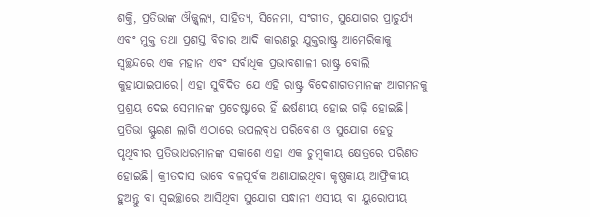ଶକ୍ତି, ପ୍ରତିଭାଙ୍କ ଔଜ୍ଜ୍ବଲ୍ୟ, ସାହିତ୍ୟ, ସିନେମା, ସଂଗୀତ, ସୁଯୋଗର ପ୍ରାଚୁର୍ଯ୍ୟ ଏବଂ ମୁକ୍ତ ତଥା ପ୍ରଶସ୍ତ ବିଚାର ଆଦି କାରଣରୁ ଯୁକ୍ତରାଷ୍ଟ୍ର ଆମେରିକାକୁ ସ୍ବଚ୍ଛନ୍ଦରେ ଏକ ମହାନ ଏବଂ ସର୍ବାଧିକ ପ୍ରଭାବଶାଳୀ ରାଷ୍ଟ୍ର ବୋଲି କୁହାଯାଇପାରେ। ଏହା ସୁବିଦିତ ଯେ ଏହି ରାଷ୍ଟ୍ର ବିଦେଶାଗତମାନଙ୍କ ଆଗମନକୁ ପ୍ରଶ୍ରୟ ଦେଇ ସେମାନଙ୍କ ପ୍ରଚେଷ୍ଟାରେ ହିଁ ଈର୍ଷଣୀୟ ହୋଇ ଗଢ଼ି ହୋଇଛି। ପ୍ରତିଭା ସ୍ଫୁରଣ ଲାଗି ଏଠାରେ ଉପଲବ୍‌ଧ ପରିବେଶ ଓ ସୁଯୋଗ ହେତୁ ପୃଥିବୀର ପ୍ରତିଭାଧରମାନଙ୍କ ସକାଶେ ଏହା ଏକ ଚୁମ୍ବକୀୟ କ୍ଷେତ୍ରରେ ପରିଣତ ହୋଇଛି। କ୍ରୀତଦାସ ଭାବେ ବଳପୂର୍ବକ ଅଣାଯାଇଥିବା କୃଷ୍ଣକାୟ ଆଫ୍ରିକୀୟ ହୁଅନ୍ତୁ ବା ସ୍ବଇଚ୍ଛାରେ ଆସିଥିବା ସୁଯୋଗ ସନ୍ଧାନୀ ଏସୀୟ ବା ୟୁରୋପୀୟ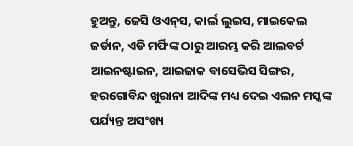ହୁଅନ୍ତୁ, ଜେସି ଓଏନ୍‌ସ, କାର୍ଲ ଲୁଇସ, ମାଇକେଲ ଜର୍ଡାନ, ଏଡି ମର୍ଫିଙ୍କ ଠାରୁ ଆରମ୍ଭ କରି ଆଲବର୍ଟ ଆଇନଷ୍ଟାଇନ, ଆଇଜାକ ବାସେଭିସ ସିଙ୍ଗର, ହରଗୋବିନ୍ଦ ଖୁରାନା ଆଦିଙ୍କ ମଧ୍ୟ ଦେଇ ଏଲନ ମସ୍କଙ୍କ ପର୍ଯ୍ୟନ୍ତ ଅସଂଖ୍ୟ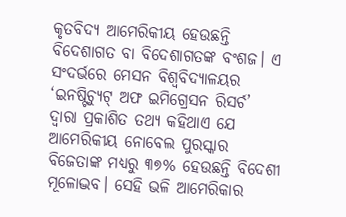କୃତବିଦ୍ୟ ଆମେରିକୀୟ ହେଉଛନ୍ତି ବିଦେଶାଗତ ବା ବିଦେଶାଗତଙ୍କ ବଂଶଜ। ଏ ସଂଦର୍ଭରେ ମେସନ ବିଶ୍ବବିଦ୍ୟାଳୟର ‘ଇନଷ୍ଟିଚ୍ୟୁଟ୍‌ ଅଫ ଇମିଗ୍ରେସନ ରିସର୍ଚ’ ଦ୍ବାରା ପ୍ରକାଶିତ ତଥ୍ୟ କହିଥାଏ ଯେ ଆମେରିକୀୟ ନୋବେଲ ପୁରସ୍କାର ବିଜେତାଙ୍କ ମଧ୍ୟରୁ ୩୭% ହେଉଛନ୍ତି ବିଦେଶୀ ମୂଳୋଦ୍ଭବ। ସେହି ଭଳି ଆମେରିକାର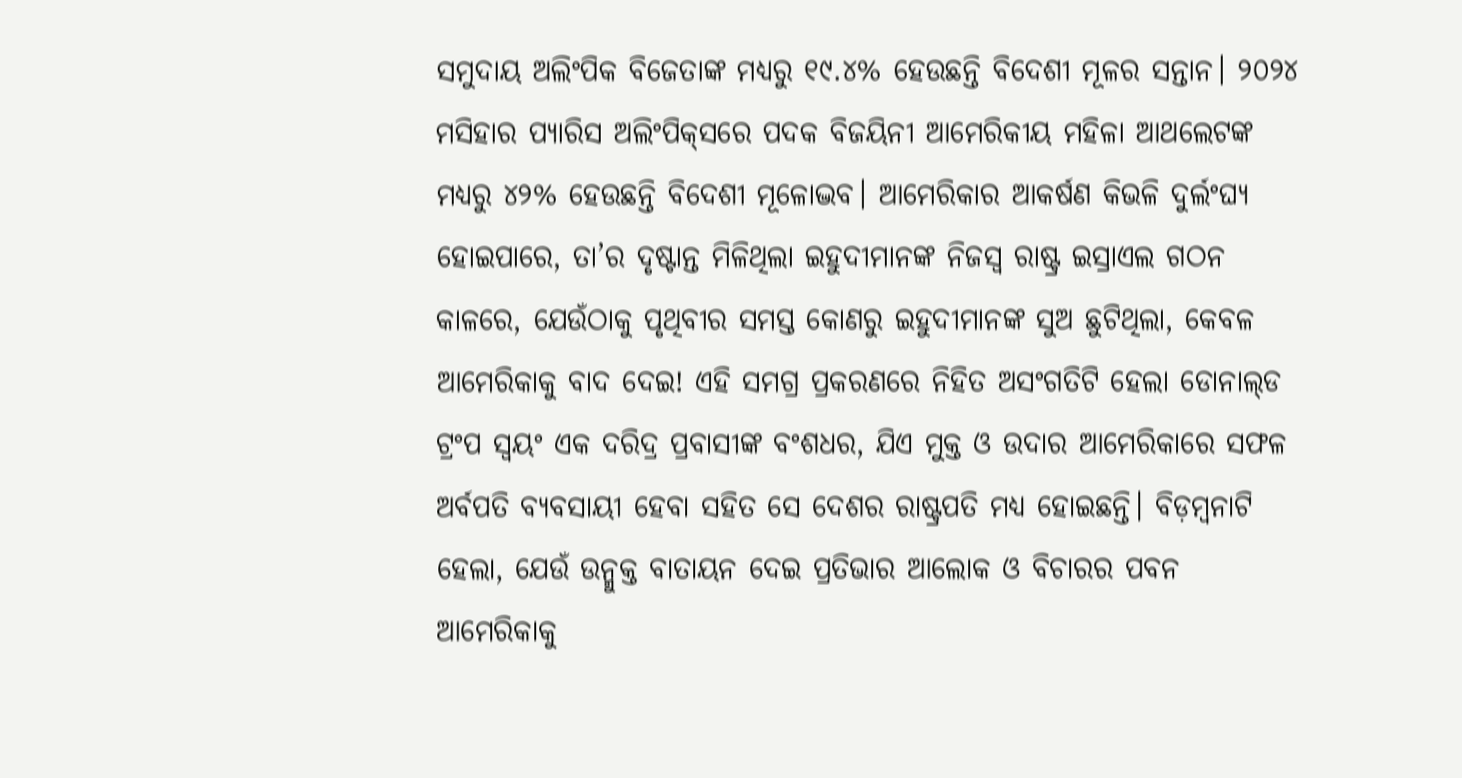ସମୁଦାୟ ଅଲିଂପିକ ବିଜେତାଙ୍କ ମଧ୍ୟରୁ ୧୯.୪% ହେଉଛନ୍ତି ବିଦେଶୀ ମୂଳର ସନ୍ତାନ। ୨୦୨୪ ମସିହାର ପ୍ୟାରିସ ଅଲିଂପିକ୍‌ସରେ ପଦକ ବିଜୟିନୀ ଆମେରିକୀୟ ମହିଳା ଆଥଲେଟଙ୍କ ମଧ୍ୟରୁ ୪୨% ହେଉଛନ୍ତି ବିଦେଶୀ ମୂଳୋଦ୍ଭବ। ଆମେରିକାର ଆକର୍ଷଣ କିଭଳି ଦୁର୍ଲଂଘ୍ୟ ହୋଇପାରେ, ତା’ର ଦୃଷ୍ଟାନ୍ତ ମିଳିଥିଲା ଇହୁଦୀମାନଙ୍କ ନିଜସ୍ବ ରାଷ୍ଟ୍ର ଇସ୍ରାଏଲ ଗଠନ କାଳରେ, ଯେଉଁଠାକୁ ପୃଥିବୀର ସମସ୍ତ କୋଣରୁ ଇହୁଦୀମାନଙ୍କ ସୁଅ ଛୁଟିଥିଲା, କେବଳ ଆମେରିକାକୁ ବାଦ ଦେଇ! ଏହି ସମଗ୍ର ପ୍ରକରଣରେ ନିହିତ ଅସଂଗତିଟି ହେଲା ଡୋନାଲ୍‌ଡ ଟ୍ରଂପ ସ୍ବୟଂ ଏକ ଦରିଦ୍ର ପ୍ରବାସୀଙ୍କ ବଂଶଧର, ଯିଏ ମୁକ୍ତ ଓ ଉଦାର ଆମେରିକାରେ ସଫଳ ଅର୍ବପତି ବ୍ୟବସାୟୀ ହେବା ସହିତ ସେ ଦେଶର ରାଷ୍ଟ୍ରପତି ମଧ୍ୟ ହୋଇଛନ୍ତି। ବିଡ଼ମ୍ବନାଟି ହେଲା, ଯେଉଁ ଉନ୍ମୁକ୍ତ ବାତାୟନ ଦେଇ ପ୍ରତିଭାର ଆଲୋକ ଓ ବିଚାରର ପବନ ଆମେରିକାକୁ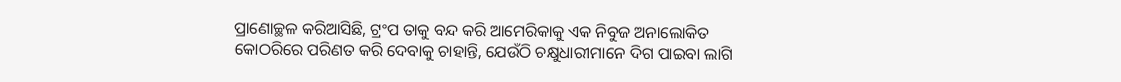ପ୍ରାଣୋଚ୍ଛଳ କରିଆସିଛି, ଟ୍ରଂପ ତାକୁ ବନ୍ଦ କରି ଆମେରିକାକୁ ଏକ ନିବୁଜ ଅନାଲୋକିତ କୋଠରିରେ ପରିଣତ କରି ଦେବାକୁ ଚାହାନ୍ତି, ଯେଉଁଠି ଚକ୍ଷୁଧାରୀମାନେ ଦିଗ ପାଇବା ଲାଗି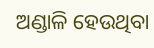ଅଣ୍ଡାଳି ହେଉଥିବା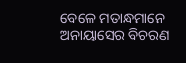ବେଳେ ମତାନ୍ଧମାନେ ଅନାୟାସ‌େର ବିଚରଣ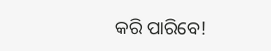କରି ପାରିବେ!